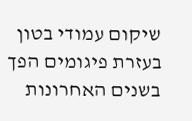שיקום עמודי בטון בעזרת פיגומים הפך בשנים האחרונות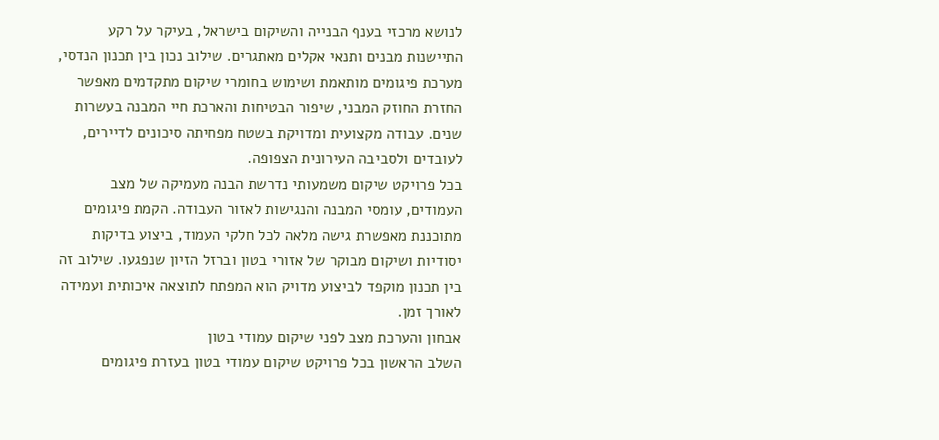לנושא מרכזי בענף הבנייה והשיקום בישראל, בעיקר על רקע התיישנות מבנים ותנאי אקלים מאתגרים. שילוב נכון בין תכנון הנדסי, מערכת פיגומים מותאמת ושימוש בחומרי שיקום מתקדמים מאפשר החזרת החוזק המבני, שיפור הבטיחות והארכת חיי המבנה בעשרות שנים. עבודה מקצועית ומדויקת בשטח מפחיתה סיכונים לדיירים, לעובדים ולסביבה העירונית הצפופה.
בכל פרויקט שיקום משמעותי נדרשת הבנה מעמיקה של מצב העמודים, עומסי המבנה והנגישות לאזור העבודה. הקמת פיגומים מתוכננת מאפשרת גישה מלאה לכל חלקי העמוד, ביצוע בדיקות יסודיות ושיקום מבוקר של אזורי בטון וברזל הזיון שנפגעו. שילוב זה בין תכנון מוקפד לביצוע מדויק הוא המפתח לתוצאה איכותית ועמידה לאורך זמן.
אבחון והערכת מצב לפני שיקום עמודי בטון
השלב הראשון בכל פרויקט שיקום עמודי בטון בעזרת פיגומים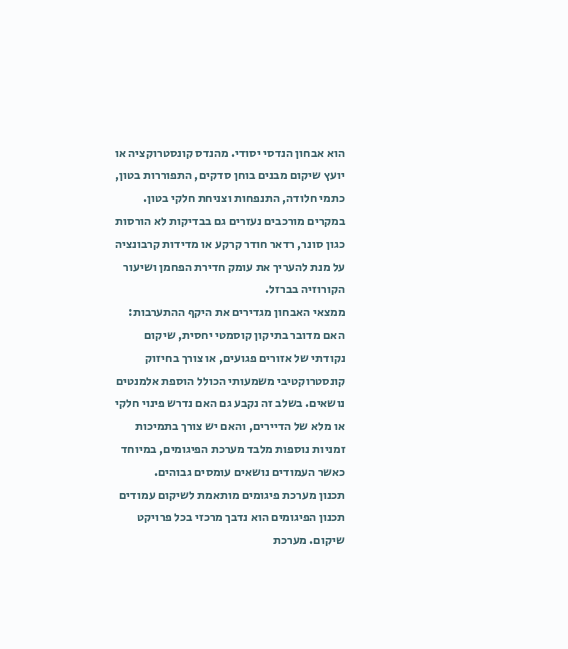הוא אבחון הנדסי יסודי. מהנדס קונסטרוקציה או יועץ שיקום מבנים בוחן סדקים, התפוררות בטון, כתמי חלודה, התנפחות וצניחת חלקי בטון. במקרים מורכבים נעזרים גם בבדיקות לא הורסות כגון סונר, רדאר חודר קרקע או מדידות קרבונציה על מנת להעריך את עומק חדירת הפחמן ושיעור הקורוזיה בברזל.
ממצאי האבחון מגדירים את היקף ההתערבות: האם מדובר בתיקון קוסמטי יחסית, שיקום נקודתי של אזורים פגועים, או צורך בחיזוק קונסטרוקטיבי משמעותי הכולל הוספת אלמנטים נושאים. בשלב זה נקבע גם האם נדרש פינוי חלקי או מלא של הדיירים, והאם יש צורך בתמיכות זמניות נוספות מלבד מערכת הפיגומים, במיוחד כאשר העמודים נושאים עומסים גבוהים.
תכנון מערכת פיגומים מותאמת לשיקום עמודים
תכנון הפיגומים הוא נדבך מרכזי בכל פרויקט שיקום. מערכת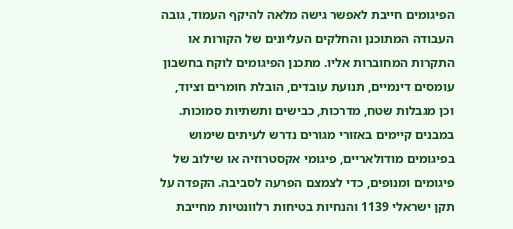הפיגומים חייבת לאפשר גישה מלאה להיקף העמוד, גובה העבודה המתוכנן והחלקים העליונים של הקורות או התקרות המחוברות אליו. מתכנן הפיגומים לוקח בחשבון עומסים דינמיים, תנועת עובדים, הובלת חומרים וציוד, וכן מגבלות שטח, מדרכות, כבישים ותשתיות סמוכות.
במבנים קיימים באזורי מגורים נדרש לעיתים שימוש בפיגומים מודולאריים, פיגומי אקסטרוזיה או שילוב של פיגומים ומנופים, כדי לצמצם הפרעה לסביבה. הקפדה על תקן ישראלי 1139 והנחיות בטיחות רלוונטיות מחייבת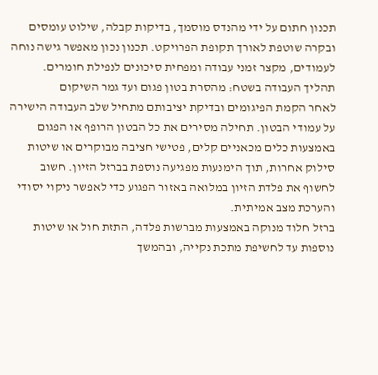תכנון חתום על ידי מהנדס מוסמך, בדיקות קבלה, שילוט עומסים ובקרה שוטפת לאורך תקופת הפרויקט. תכנון נכון מאפשר גישה נוחה לעמודים, מקצר זמני עבודה ומפחית סיכונים לנפילת חומרים.
תהליך העבודה בשטח: מהסרת בטון פגום ועד גמר השיקום
לאחר הקמת הפיגומים ובדיקת יציבותם מתחיל שלב העבודה הישירה על עמודי הבטון. תחילה מסירים את כל הבטון הרופף או הפגום באמצעות כלים מכאניים קלים, פטישי חציבה מבוקרים או שיטות סילוק אחרות, תוך הימנעות מפגיעה נוספת בברזל הזיון. חשוב לחשוף את פלדת הזיון במלואה באזור הפגוע כדי לאפשר ניקוי יסודי והערכת מצב אמיתית.
ברזל חלוד מנוקה באמצעות מברשות פלדה, התזת חול או שיטות נוספות עד לחשיפת מתכת נקייה, ובהמשך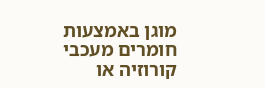מוגן באמצעות חומרים מעכבי קורוזיה או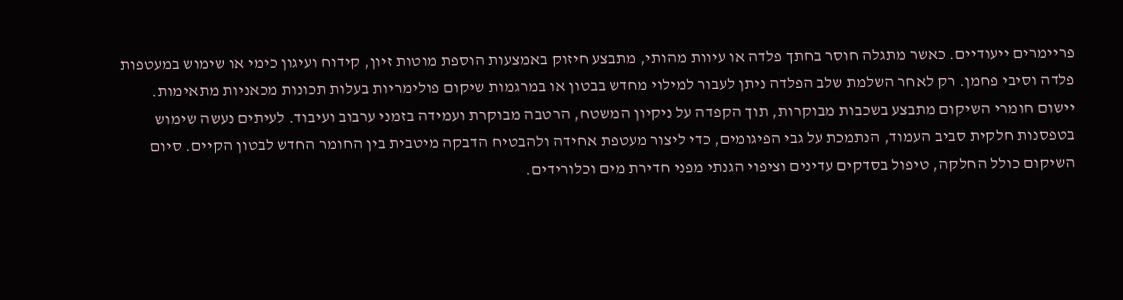פריימרים ייעודיים. כאשר מתגלה חוסר בחתך פלדה או עיוות מהותי, מתבצע חיזוק באמצעות הוספת מוטות זיון, קידוח ועיגון כימי או שימוש במעטפות פלדה וסיבי פחמן. רק לאחר השלמת שלב הפלדה ניתן לעבור למילוי מחדש בבטון או במרגמות שיקום פולימריות בעלות תכונות מכאניות מתאימות.
יישום חומרי השיקום מתבצע בשכבות מבוקרות, תוך הקפדה על ניקיון המשטח, הרטבה מבוקרת ועמידה בזמני ערבוב ועיבוד. לעיתים נעשה שימוש בטפסנות חלקית סביב העמוד, הנתמכת על גבי הפיגומים, כדי ליצור מעטפת אחידה ולהבטיח הדבקה מיטבית בין החומר החדש לבטון הקיים. סיום השיקום כולל החלקה, טיפול בסדקים עדינים וציפוי הגנתי מפני חדירת מים וכלורידים.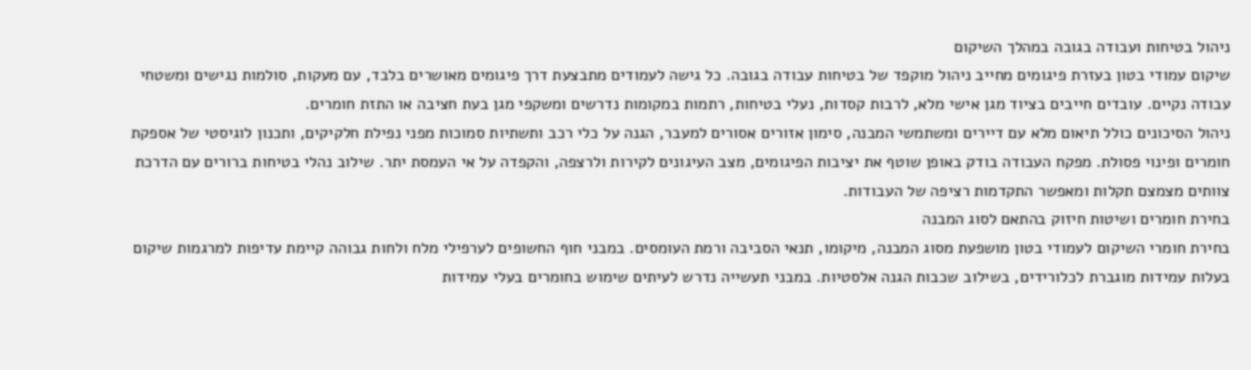ניהול בטיחות ועבודה בגובה במהלך השיקום
שיקום עמודי בטון בעזרת פיגומים מחייב ניהול מוקפד של בטיחות עבודה בגובה. כל גישה לעמודים מתבצעת דרך פיגומים מאושרים בלבד, עם מעקות, סולמות נגישים ומשטחי עבודה נקיים. עובדים חייבים בציוד מגן אישי מלא, לרבות קסדות, נעלי בטיחות, רתמות במקומות נדרשים ומשקפי מגן בעת חציבה או התזת חומרים.
ניהול הסיכונים כולל תיאום מלא עם דיירים ומשתמשי המבנה, סימון אזורים אסורים למעבר, הגנה על כלי רכב ותשתיות סמוכות מפני נפילת חלקיקים, ותכנון לוגיסטי של אספקת חומרים ופינוי פסולת. מפקח העבודה בודק באופן שוטף את יציבות הפיגומים, מצב העיגונים לקירות ולרצפה, והקפדה על אי העמסת יתר. שילוב נהלי בטיחות ברורים עם הדרכת צוותים מצמצם תקלות ומאפשר התקדמות רציפה של העבודות.
בחירת חומרים ושיטות חיזוק בהתאם לסוג המבנה
בחירת חומרי השיקום לעמודי בטון מושפעת מסוג המבנה, מיקומו, תנאי הסביבה ורמת העומסים. במבני חוף החשופים לערפילי מלח ולחות גבוהה קיימת עדיפות למרגמות שיקום בעלות עמידות מוגברת לכלורידים, בשילוב שכבות הגנה אלסטיות. במבני תעשייה נדרש לעיתים שימוש בחומרים בעלי עמידות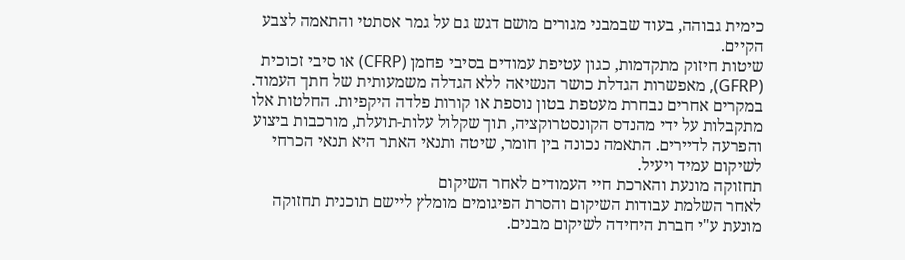כימית גבוהה, בעוד שבמבני מגורים מושם דגש גם על גמר אסתטי והתאמה לצבע הקיים.
שיטות חיזוק מתקדמות, כגון עטיפת עמודים בסיבי פחמן (CFRP) או סיבי זכוכית (GFRP), מאפשרות הגדלת כושר הנשיאה ללא הגדלה משמעותית של חתך העמוד. במקרים אחרים נבחרת מעטפת בטון נוספת או קורות פלדה היקפיות. החלטות אלו מתקבלות על ידי מהנדס הקונסטרוקציה, תוך שקלול עלות-תועלת, מורכבות ביצוע והפרעה לדיירים. התאמה נכונה בין חומר, שיטה ותנאי האתר היא תנאי הכרחי לשיקום עמיד ויעיל.
תחזוקה מונעת והארכת חיי העמודים לאחר השיקום
לאחר השלמת עבודות השיקום והסרת הפיגומים מומלץ ליישם תוכנית תחזוקה מונעת ע"י חברת היחידה לשיקום מבנים.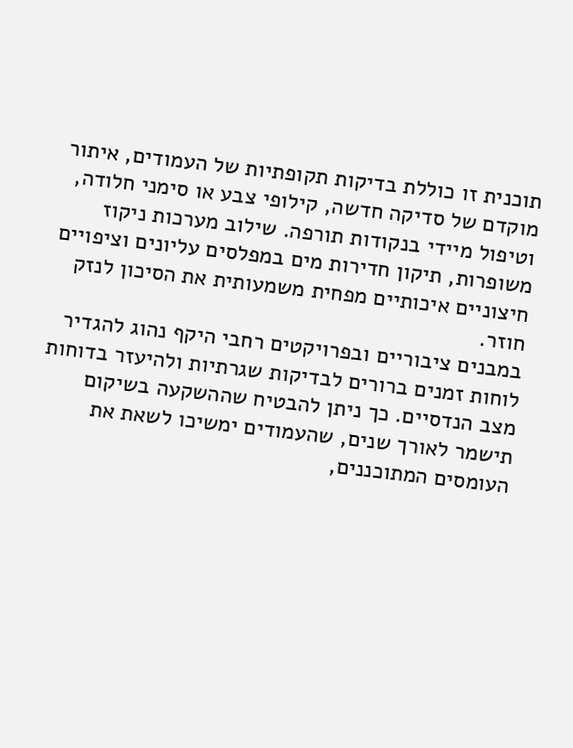תוכנית זו כוללת בדיקות תקופתיות של העמודים, איתור מוקדם של סדיקה חדשה, קילופי צבע או סימני חלודה, וטיפול מיידי בנקודות תורפה. שילוב מערכות ניקוז משופרות, תיקון חדירות מים במפלסים עליונים וציפויים חיצוניים איכותיים מפחית משמעותית את הסיכון לנזק חוזר.
במבנים ציבוריים ובפרויקטים רחבי היקף נהוג להגדיר לוחות זמנים ברורים לבדיקות שגרתיות ולהיעזר בדוחות מצב הנדסיים. כך ניתן להבטיח שההשקעה בשיקום תישמר לאורך שנים, שהעמודים ימשיכו לשאת את העומסים המתוכננים,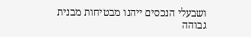ושבעלי הנכסים ייהנו מבטיחות מבנית גבוהה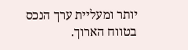יותר ומעליית ערך הנכס בטווח הארוך.